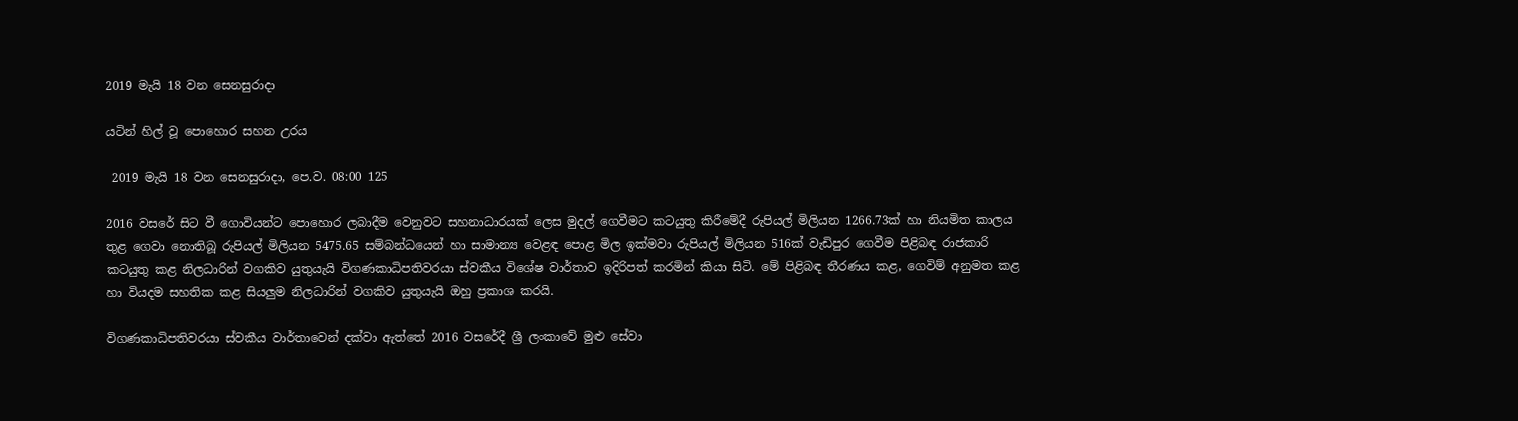2019 මැයි 18 වන සෙනසුරාදා

යටින් හිල් වූ පොහොර සහන උරය

 2019 මැයි 18 වන සෙනසුරාදා, පෙ.ව. 08:00 125

2016 වසරේ සිට වී ගොවියන්ට පොහොර ලබාදීම වෙනුවට සහනාධාරයක් ලෙස මුදල් ගෙවීමට කටයුතු කිරීමේදී රුපියල් මිලියන 1266.73ක් හා නියමිත කාලය තුළ ගෙවා නොතිබූ රුපියල් මිලියන 5475.65 සම්බන්ධයෙන් හා සාමාන්‍ය වෙළඳ පොළ මිල ඉක්මවා රුපියල් මිලියන 516ක් වැඩිපුර ගෙවීම පිළිබඳ රාජකාරි කටයුතු කළ නිලධාරින් වගකිව යුතුයැයි විගණකාධිපතිවරයා ස්වකීය විශේෂ වාර්තාව ඉදිරිපත් කරමින් කියා සිටි. මේ පිළිබඳ තීරණය කළ, ගෙවිම් අනුමත කළ හා වියදම සහතික කළ සියලුම නිලධාරින් වගකිව යුතුයැයි ඔහු ප්‍රකාශ කරයි.

විගණකාධිපතිවරයා ස්වකීය වාර්තාවෙන් දක්වා ඇත්තේ 2016 වසරේදී ශ්‍රී ලංකාවේ මුළු සේවා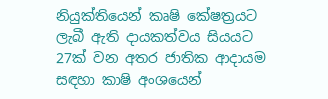නියුක්තියෙන් කෘෂි කේෂත්‍රයට ලැබී ඇති දායකත්වය සියයට 27ක් වන අතර ජාතික ආදායම සඳහා කාෂි අංශයෙන්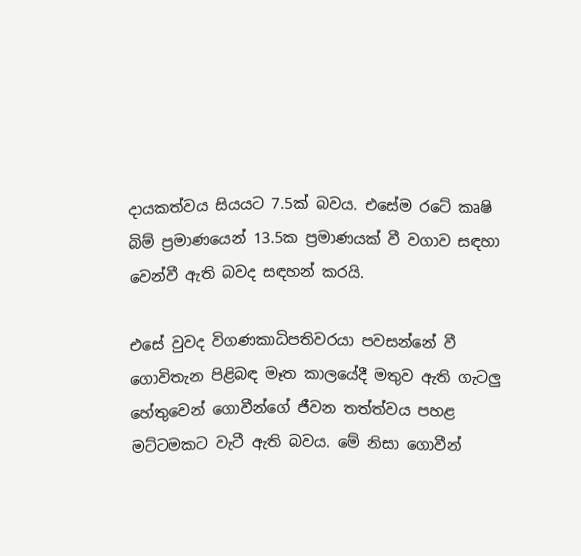දායකත්වය සියයට 7.5ක් බවය. එසේම රටේ කෘෂි බිම් ප්‍රමාණයෙන් 13.5ක ප්‍රමාණයක් වී වගාව සඳහා වෙන්වී ඇති බවද සඳහන් කරයි.

එසේ වුවද විගණකාධිපතිවරයා පවසන්නේ වී ගොවිතැන පිළිබඳ මෑත කාලයේදී මතුව ඇති ගැටලු හේතුවෙන් ගොවීන්ගේ ජීවන තත්ත්වය පහළ මට්ටමකට වැටී ඇති බවය. මේ නිසා ගොවීන්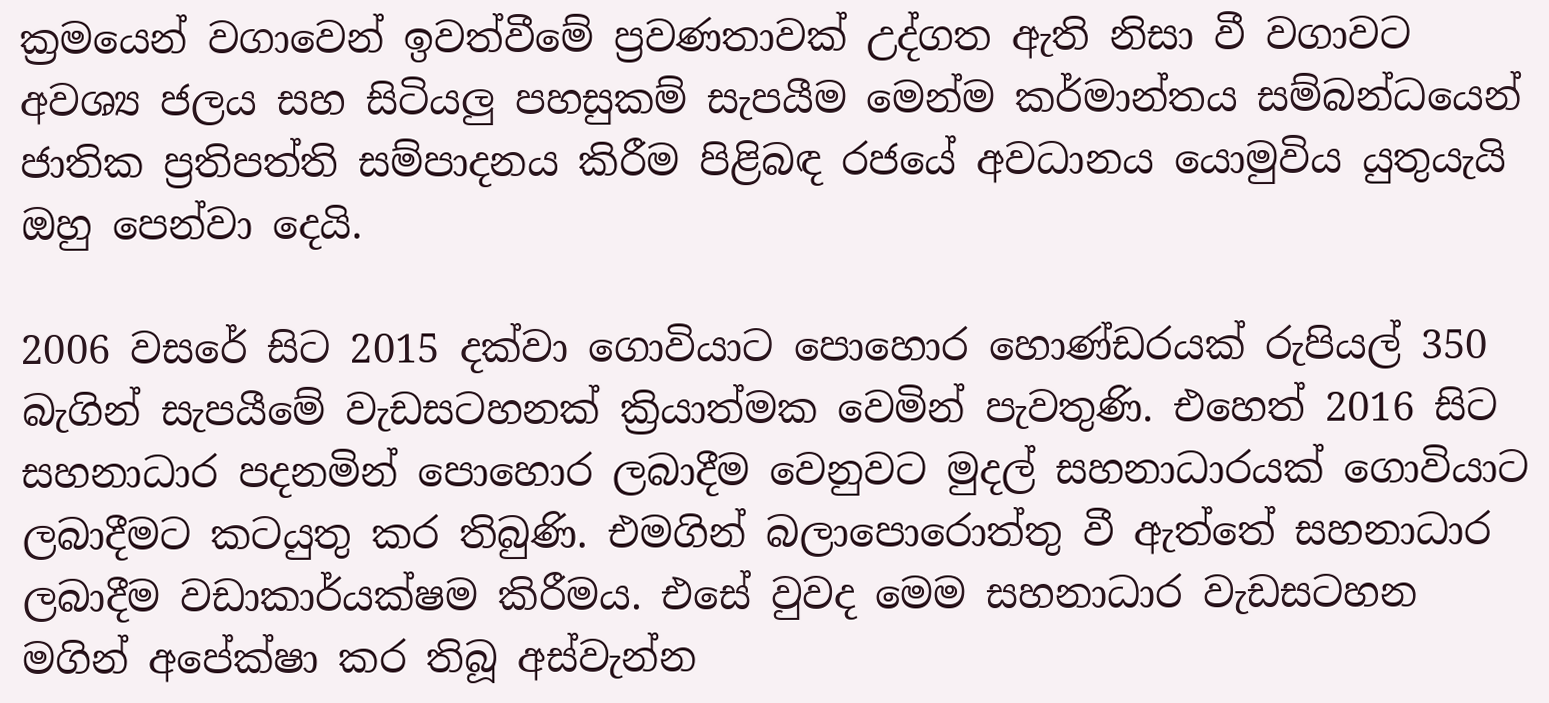ක්‍රමයෙන් වගාවෙන් ඉවත්වීමේ ප්‍රවණතාවක් උද්ගත ඇති නිසා වී වගාවට අවශ්‍ය ජලය සහ සිටියලු පහසුකම් සැපයීම මෙන්ම කර්මාන්තය සම්බන්ධයෙන් ජාතික ප්‍රතිපත්ති සම්පාදනය කිරීම පිළිබඳ රජයේ අවධානය යොමුවිය යුතුයැයි ඔහු පෙන්වා දෙයි.

2006 වසරේ සිට 2015 දක්වා ගොවියාට පොහොර හොණ්ඩරයක් රුපියල් 350 බැගින් සැපයීමේ වැඩසටහනක් ක්‍රියාත්මක වෙමින් පැවතුණි. එහෙත් 2016 සිට සහනාධාර පදනමින් පොහොර ලබාදීම වෙනුවට මුදල් සහනාධාරයක් ගොවියාට ලබාදීමට කටයුතු කර තිබුණි. එමගින් බලාපොරොත්තු වී ඇත්තේ සහනාධාර ලබාදීම වඩාකාර්යක්ෂම කිරීමය. එසේ වුවද මෙම සහනාධාර වැඩසටහන මගින් අපේක්ෂා කර තිබූ අස්වැන්න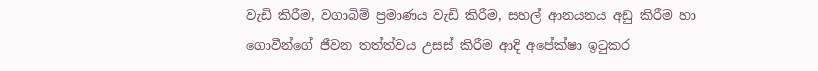වැඩි කිරීම, වගාබිම් ප්‍රමාණය වැඩි කිරීම, සහල් ආනයනය අඩු කිරීම හා ගොවීන්ගේ ජීවන තත්ත්වය උසස් කිරීම ආදි අපේක්ෂා ඉටුකර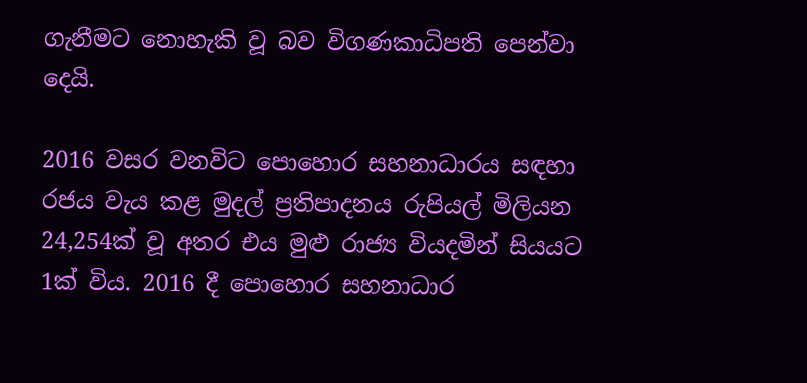ගැනීමට නොහැකි වූ බව විගණකාධිපති පෙන්වා දෙයි.

2016 වසර වනවිට පොහොර සහනාධාරය සඳහා රජය වැය කළ මුදල් ප්‍රතිපාදනය රුපියල් මිලියන 24,254ක් වූ අතර එය මුළු රාජ්‍ය වියදමින් සියයට 1ක් විය. 2016 දී පොහොර සහනාධාර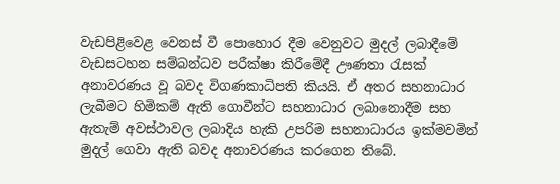වැඩපිළිවෙළ වෙනස් වී පොහොර දීම වෙනුවට මුදල් ලබාදීමේ වැඩසටහන සම්බන්ධව පරීක්ෂා කිරීමේදී ඌණතා රැසක් අනාවරණය වූ බවද විගණකාධිපති කියයි. ඒ අතර සහනාධාර ලැබීමට හිමිකම් ඇති ගොවීන්ට සහනාධාර ලබානොදීම සහ ඇතැම් අවස්ථාවල ලබාදිය හැකි උපරිම සහනාධාරය ඉක්මවමින් මුදල් ගෙවා ඇති බවද අනාවරණය කරගෙන තිබේ.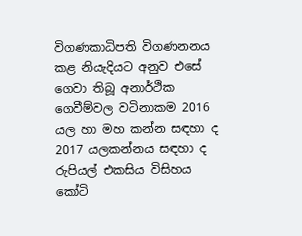විගණකාධිපති විගණනනය කළ නියැදියට අනුව එසේ ගෙවා තිබූ අනාර්ථික ගෙවීම්වල වටිනාකම 2016 යල හා මහ කන්න සඳහා ද 2017 යලකන්නය සඳහා ද රුපියල් එකසිය විසිහය කෝටි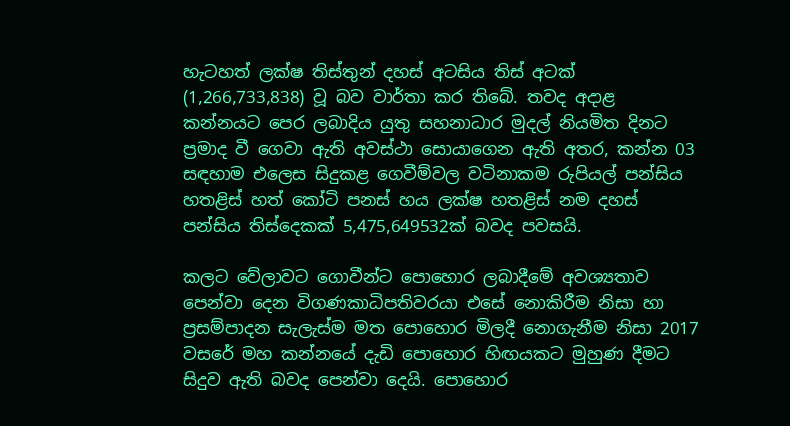හැටහත් ලක්ෂ තිස්තුන් දහස් අටසිය තිස් අටක් (1,266,733,838) වූ බව වාර්තා කර තිබේ. තවද අදාළ කන්නයට පෙර ලබාදිය යුතු සහනාධාර මුදල් නියමිත දිනට ප්‍රමාද වී ගෙවා ඇති අවස්ථා සොයාගෙන ඇති අතර, කන්න 03 සඳහාම එලෙස සිදුකළ ගෙවීම්වල වටිනාකම රුපියල් පන්සිය හතළිස් හත් කෝටි පනස් හය ලක්ෂ හතළිස් නම දහස් පන්සිය තිස්දෙකක් 5,475,649532ක් බවද පවසයි.

කලට වේලාවට ගොවීන්ට පොහොර ලබාදීමේ අවශ්‍යතාව පෙන්වා දෙන විගණකාධිපතිවරයා එසේ නොකිරීම නිසා හා ප්‍රසම්පාදන සැලැස්ම මත පොහොර මිලදී නොගැනීම නිසා 2017 වසරේ මහ කන්නයේ දැඩි පොහොර හිඟයකට මුහුණ දීමට සිදුව ඇති බවද පෙන්වා දෙයි. පොහොර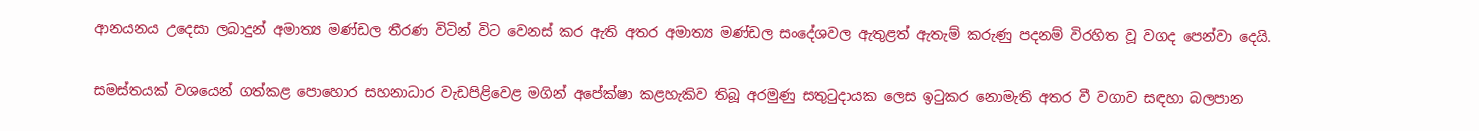ආනයනය උදෙසා ලබාදුන් අමාත්‍ය මණ්ඩල තීරණ විටින් විට වෙනස් කර ඇති අතර අමාත්‍ය මණ්ඩල සංදේශවල ඇතුළත් ඇතැම් කරුණු පදනම් විරහිත වූ වගද පෙන්වා දෙයි.

සමස්තයක් වශයෙන් ගත්කළ පොහොර සහනාධාර වැඩපිළිවෙළ මගින් අපේක්ෂා කළහැකිව තිබූ අරමුණු සතුටුදායක ලෙස ඉටුකර නොමැති අතර වී වගාව සඳහා බලපාන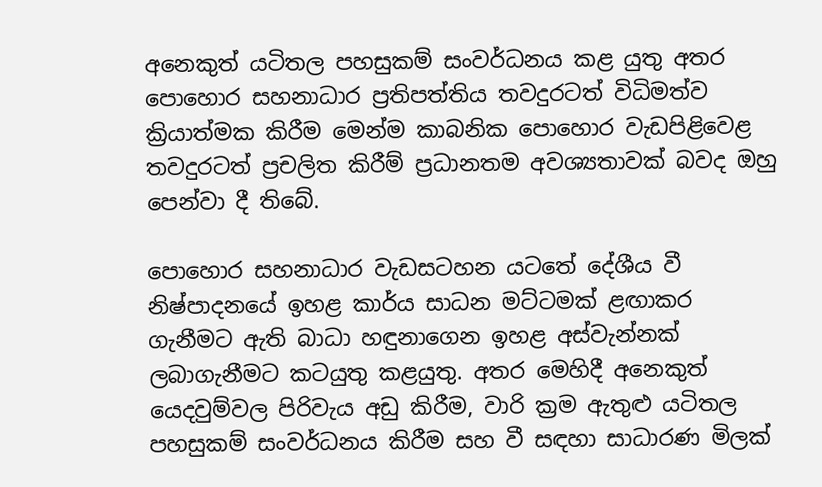අනෙකුත් යටිතල පහසුකම් සංවර්ධනය කළ යුතු අතර පොහොර සහනාධාර ප්‍රතිපත්තිය තවදුරටත් විධිමත්ව ක්‍රියාත්මක කිරීම මෙන්ම කාබනික පොහොර වැඩපිළිවෙළ තවදුරටත් ප්‍රචලිත කිරීම් ප්‍රධානතම අවශ්‍යතාවක් බවද ඔහු පෙන්වා දී තිබේ.

පොහොර සහනාධාර වැඩසටහන යටතේ දේශීය වී නිෂ්පාදනයේ ඉහළ කාර්ය සාධන මට්ටමක් ළඟාකර ගැනීමට ඇති බාධා හඳුනාගෙන ඉහළ අස්වැන්නක් ලබාගැනීමට කටයුතු කළයුතු. අතර මෙහිදී අනෙකුත් යෙදවුම්වල පිරිවැය අඩු කිරීම, වාරි ක්‍රම ඇතුළු යටිතල පහසුකම් සංවර්ධනය කිරීම සහ වී සඳහා සාධාරණ මිලක්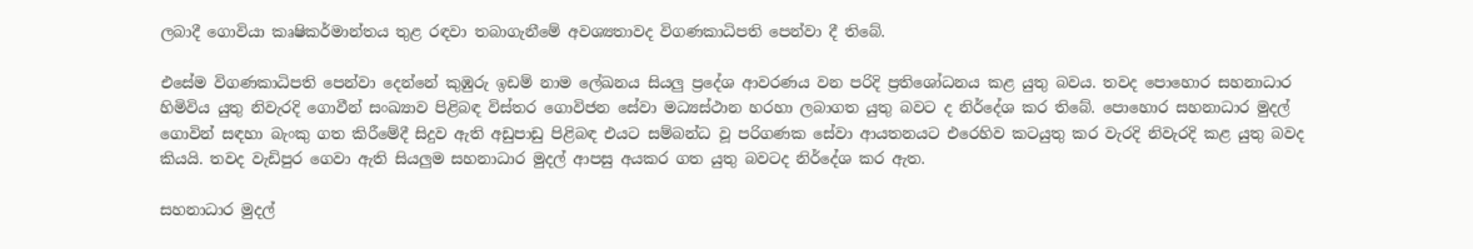ලබාදී ගොවියා කෘෂිකර්මාන්තය තුළ රඳවා තබාගැනීමේ අවශ්‍යතාවද විගණකාධිපති පෙන්වා දී තිබේ.

එසේම විගණකාධිපති පෙන්වා දෙන්නේ කුඹුරු ඉඩම් නාම ලේඛනය සියලු ප්‍රදේශ ආවරණය වන පරිදි ප්‍රතිශෝධනය කළ යුතු බවය. තවද පොහොර සහනාධාර හිමිවිය යුතු නිවැරදි ගොවීන් සංඛ්‍යාව පිළිබඳ විස්තර ගොවිජන සේවා මධ්‍යස්ථාන හරහා ලබාගත යුතු බවට ද නිර්දේශ කර තිබේ. පොහොර සහනාධාර මුදල් ගොවින් සඳහා බැංකු ගත කිරීමේදී සිදුව ඇති අඩුපාඩු පිළිබඳ එයට සම්බන්ධ වූ පරිගණක සේවා ආයතනයට එරෙහිව කටයුතු කර වැරදි නිවැරදි කළ යුතු බවද කියයි. තවද වැඩිපුර ගෙවා ඇති සියලුම සහනාධාර මුදල් ආපසු අයකර ගත යුතු බවටද නිර්දේශ කර ඇත.

සහනාධාර මුදල්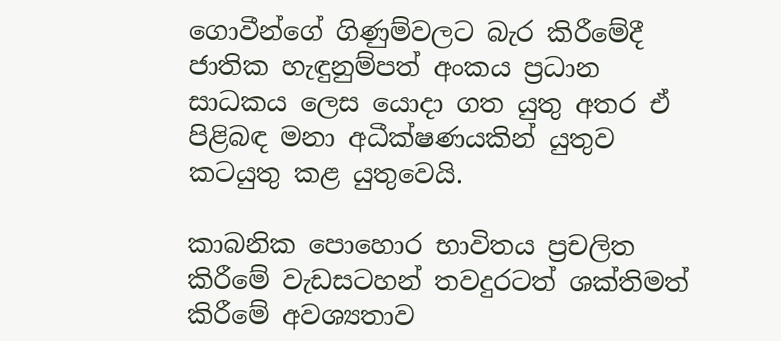ගොවීන්ගේ ගිණුම්වලට බැර කිරීමේදී ජාතික හැඳුනුම්පත් අංකය ප්‍රධාන සාධකය ලෙස යොදා ගත යුතු අතර ඒ පිළිබඳ මනා අධීක්ෂණයකින් යුතුව කටයුතු කළ යුතුවෙයි.

කාබනික පොහොර භාවිතය ප්‍රචලිත කිරීමේ වැඩසටහන් තවදුරටත් ශක්තිමත් කිරීමේ අවශ්‍යතාව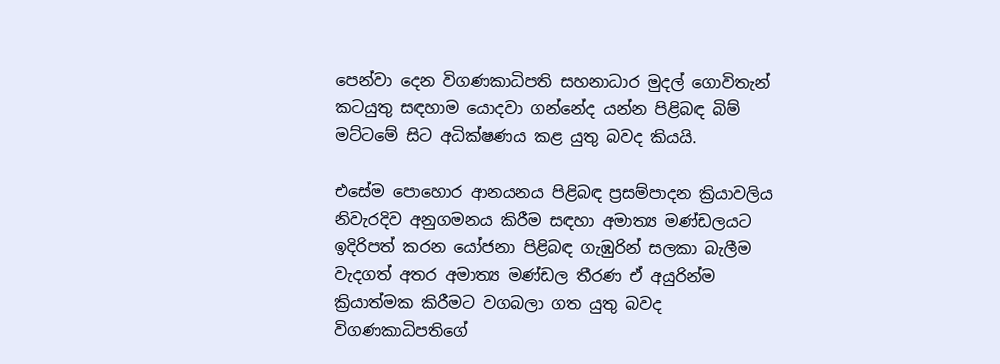පෙන්වා දෙන විගණකාධිපති සහනාධාර මුදල් ගොවිතැන් කටයුතු සඳහාම යොදවා ගන්නේද යන්න පිළිබඳ බිම් මට්ටමේ සිට අධික්ෂණය කළ යුතු බවද කියයි.

එසේම පොහොර ආනයනය පිළිබඳ ප්‍රසම්පාදන ක්‍රියාවලිය නිවැරදිව අනුගමනය කිරීම සඳහා අමාත්‍ය මණ්ඩලයට ඉදිරිපත් කරන යෝජනා පිළිබඳ ගැඹුරින් සලකා බැලීම වැදගත් අතර අමාත්‍ය මණ්ඩල තීරණ ඒ අයුරින්ම ක්‍රියාත්මක කිරීමට වගබලා ගත යුතු බවද විගණකාධිපතිගේ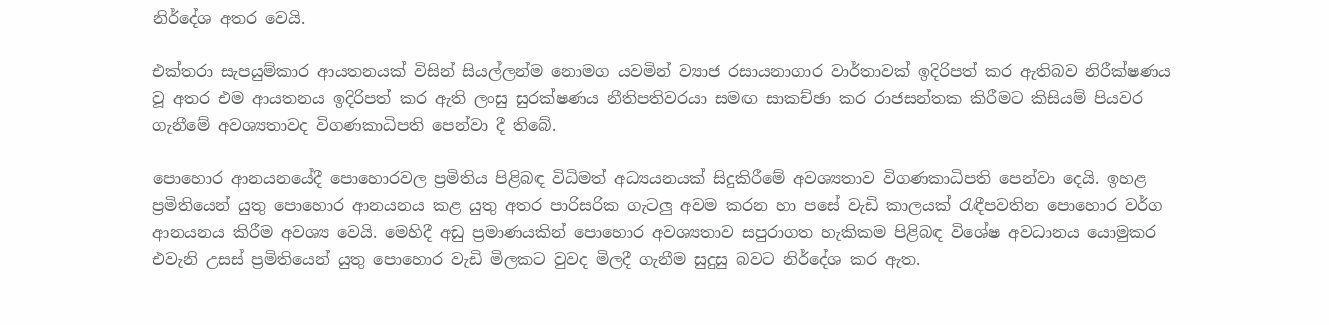නිර්දේශ අතර වෙයි.

එක්තරා සැපයුම්කාර ආයතනයක් විසින් සියල්ලන්ම නොමග යවමින් ව්‍යාජ රසායනාගාර වාර්තාවක් ඉදිරිපත් කර ඇතිබව නිරීක්ෂණය වූ අතර එම ආයතනය ඉදිරිපත් කර ඇති ලංසු සුරක්ෂණය නීතිපතිවරයා සමඟ සාකච්ඡා කර රාජසන්තක කිරීමට කිසියම් පියවර ගැනීමේ අවශ්‍යතාවද විගණකාධිපති පෙන්වා දී තිබේ.

පොහොර ආනයනයේදී පොහොරවල ප්‍රමිතිය පිළිබඳ විධිමත් අධ්‍යයනයක් සිදුකිරීමේ අවශ්‍යතාව විගණකාධිපති පෙන්වා දෙයි. ඉහළ ප්‍රමිතියෙන් යුතු පොහොර ආනයනය කළ යුතු අතර පාරිසරික ගැටලු අවම කරන හා පසේ වැඩි කාලයක් රැඳීපවතින පොහොර වර්ග ආනයනය කිරීම අවශ්‍ය වෙයි. මෙහිදී අඩු ප්‍රමාණයකින් පොහොර අවශ්‍යතාව සපුරාගත හැකිකම පිළිබඳ විශේෂ අවධානය යොමුකර එවැනි උසස් ප්‍රමිතියෙන් යුතු පොහොර වැඩි මිලකට වුවද මිලදී ගැනීම සුදුසු බවට නිර්දේශ කර ඇත.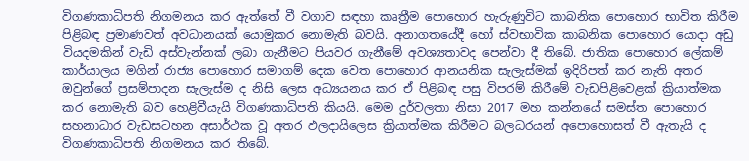විගණකාධිපති නිගමනය කර ඇත්තේ වී වගාව සඳහා කෘත්‍රීම පොහොර හැරුණුවිට කාබනික පොහොර භාවිත කිරීම පිළිබඳ ප්‍රමාණවත් අවධානයක් යොමුකර නොමැති බවයි. අනාගතයේදී හෝ ස්වභාවික කාබනික පොහොර යොදා අඩු වියදමකින් වැඩි අස්වැන්නක් ලබා ගැනීමට පියවර ගැනීමේ අවශ්‍යතාවද පෙන්වා දී තිබේ. ජාතික පොහොර ලේකම් කාර්යාලය මගින් රාජ්‍ය පොහොර සමාගම් දෙක වෙත පොහොර ආනයනික සැලැස්මක් ඉදිරිපත් කර නැති අතර ඔවුන්ගේ ප්‍රසම්පාදන සැලැස්ම ද නිසි ලෙස අධ්‍යයනය කර ඒ පිළිබඳ පසු විපරම් කිරීමේ වැඩපිළිවෙළක් ක්‍රියාත්මක කර නොමැති බව හෙළිවීයැයි විගණකාධිපති කියයි. මෙම දුර්වලතා නිසා 2017 මහ කන්නයේ සමස්ත පොහොර සහනාධාර වැඩසටහන අසාර්ථක වූ අතර ඵලදායිලෙස ක්‍රියාත්මක කිරීමට බලධරයන් අපොහොසත් වී ඇතැයි ද විගණකාධිපති නිගමනය කර තිබේ.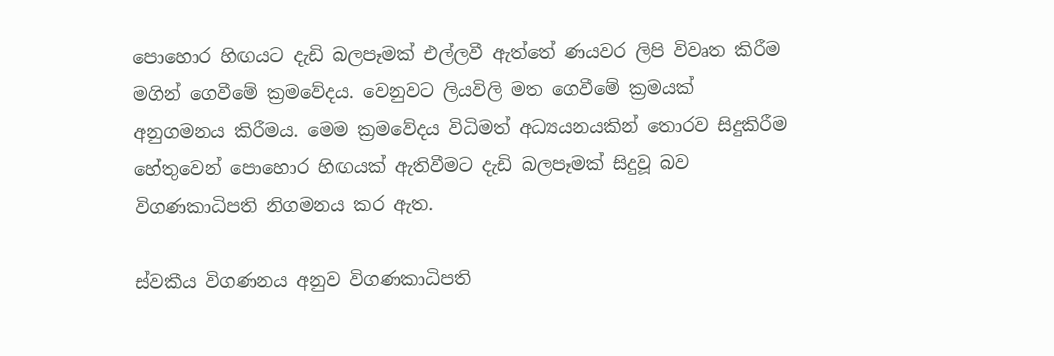පොහොර හිඟයට දැඩි බලපෑමක් එල්ලවී ඇත්තේ ණයවර ලිපි විවෘත කිරීම මගින් ගෙවීමේ ක්‍රමවේදය. වෙනුවට ලියවිලි මත ගෙවීමේ ක්‍රමයක් අනුගමනය කිරීමය. මෙම ක්‍රමවේදය විධිමත් අධ්‍යයනයකින් තොරව සිදුකිරීම හේතුවෙන් පොහොර හිඟයක් ඇතිවීමට දැඩි බලපෑමක් සිදුවූ බව විගණකාධිපති නිගමනය කර ඇත.

ස්වකීය විගණනය අනුව විගණකාධිපති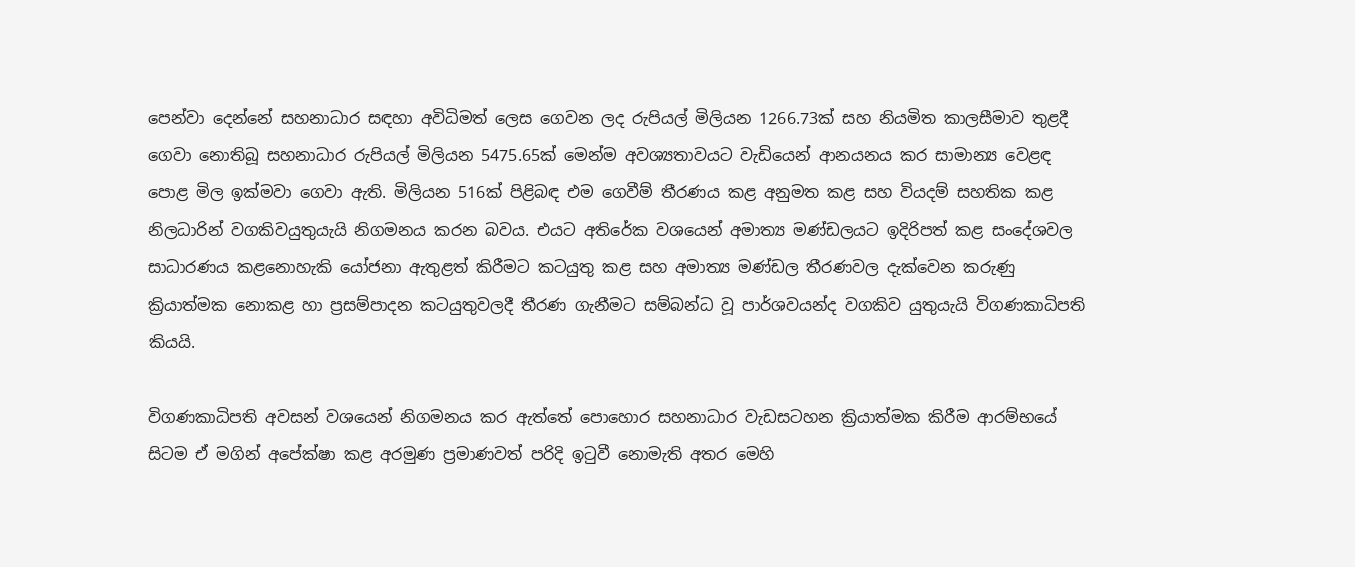පෙන්වා දෙන්නේ සහනාධාර සඳහා අවිධිමත් ලෙස ගෙවන ලද රුපියල් මිලියන 1266.73ක් සහ නියමිත කාලසීමාව තුළදී ගෙවා නොතිබූ සහනාධාර රුපියල් මිලියන 5475.65ක් මෙන්ම අවශ්‍යතාවයට වැඩියෙන් ආනයනය කර සාමාන්‍ය වෙළඳ පොළ මිල ඉක්මවා ගෙවා ඇති. මිලියන 516ක් පිළිබඳ එම ගෙවීම් තීරණය කළ අනුමත කළ සහ වියදම් සහතික කළ නිලධාරින් වගකිවයුතුයැයි නිගමනය කරන බවය. එයට අතිරේක වශයෙන් අමාත්‍ය මණ්ඩලයට ඉදිරිපත් කළ සංදේශවල සාධාරණය කළනොහැකි යෝජනා ඇතුළත් කිරීමට කටයුතු කළ සහ අමාත්‍ය මණ්ඩල තීරණවල දැක්වෙන කරුණු ක්‍රියාත්මක නොකළ හා ප්‍රසම්පාදන කටයුතුවලදී තීරණ ගැනීමට සම්බන්ධ වූ පාර්ශවයන්ද වගකිව යුතුයැයි විගණකාධිපති කියයි.

විගණකාධිපති අවසන් වශයෙන් නිගමනය කර ඇත්තේ පොහොර සහනාධාර වැඩසටහන ක්‍රියාත්මක කිරීම ආරම්භයේ සිටම ඒ මගින් අපේක්ෂා කළ අරමුණ ප්‍රමාණවත් පරිදි ඉටුවී නොමැති අතර මෙහි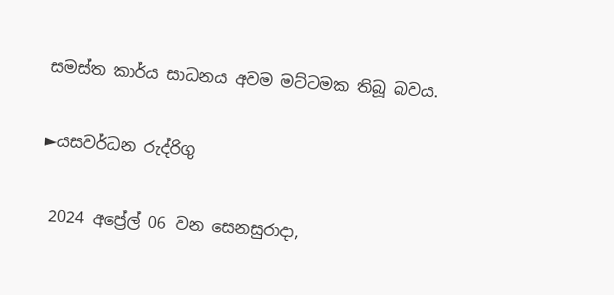සමස්ත කාර්ය සාධනය අවම මට්ටමක තිබූ බවය.

►යසවර්ධන රුද්රිගු

 2024 අප්‍රේල් 06 වන සෙනසුරාදා,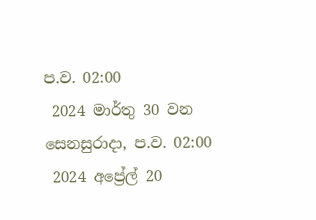ප.ව. 02:00
 2024 මාර්තු 30 වන සෙනසුරාදා, ප.ව. 02:00
 2024 අප්‍රේල් 20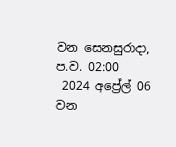වන සෙනසුරාදා, ප.ව. 02:00
 2024 අප්‍රේල් 06 වන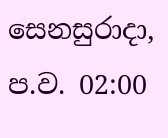සෙනසුරාදා, ප.ව. 02:00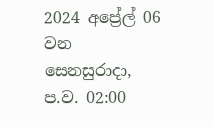2024 අප්‍රේල් 06 වන සෙනසුරාදා, ප.ව. 02:00